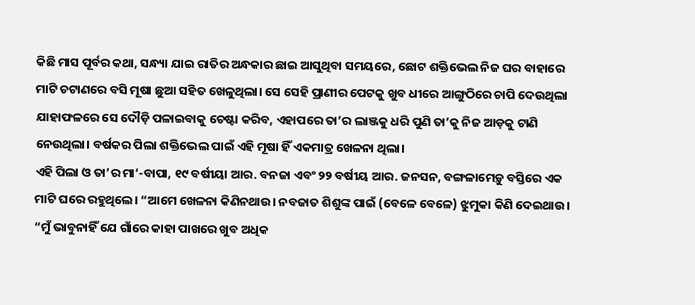କିଛି ମାସ ପୂର୍ବର କଥା, ସନ୍ଧ୍ୟା ଯାଇ ରାତିର ଅନ୍ଧକାର ଛାଇ ଆସୁଥିବା ସମୟରେ, ଛୋଟ ଶକ୍ତିଭେଲ ନିଜ ଘର ବାହାରେ ମାଟି ଚଟାଣରେ ବସି ମୂଷା ଛୁଆ ସହିତ ଖେଳୁଥିଲା। ସେ ସେହି ପ୍ରାଣୀର ପେଟକୁ ଖୁବ ଧୀରେ ଆଙ୍ଗୁଠିରେ ଚାପି ଦେଉଥିଲା ଯାହାଫଳରେ ସେ ଦୌଡ଼ି ପଳାଇବାକୁ ଚେଷ୍ଟା କରିବ, ଏହାପରେ ତା’ର ଲାଞ୍ଜକୁ ଧରି ପୁଣି ତା’କୁ ନିଜ ଆଡ଼କୁ ଟାଣି ନେଉଥିଲା। ବର୍ଷକର ପିଲା ଶକ୍ତିଭେଲ ପାଇଁ ଏହି ମୂଷା ହିଁ ଏକମାତ୍ର ଖେଳନା ଥିଲା।
ଏହି ପିଲା ଓ ତା’ର ମା’-ବାପା, ୧୯ ବର୍ଷୀୟା ଆର. ବନଜା ଏବଂ ୨୨ ବର୍ଷୀୟ ଆର. ଜନସନ, ବଙ୍ଗଳାମେଡ଼ୁ ବସ୍ତିରେ ଏକ ମାଟି ଘରେ ରହୁଥିଲେ। “ଆମେ ଖେଳନା କିଣିନଥାଉ। ନବଜାତ ଶିଶୁଙ୍କ ପାଇଁ (ବେଳେ ବେଳେ) ଝୁମୁକା କିଣି ଦେଇଥାଉ। “ମୁଁ ଭାବୁନାହିଁ ଯେ ଗାଁରେ କାହା ପାଖରେ ଖୁବ ଅଧିକ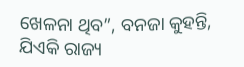ଖେଳନା ଥିବ”, ବନଜା କୁହନ୍ତି, ଯିଏକି ରାଜ୍ୟ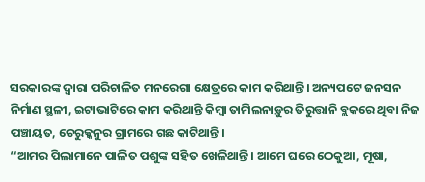ସରକାରଙ୍କ ଦ୍ୱାରା ପରିଚାଳିତ ମନରେଗା କ୍ଷେତ୍ରରେ କାମ କରିଥାନ୍ତି। ଅନ୍ୟପଟେ ଜନସନ ନିର୍ମାଣ ସ୍ଥଳୀ, ଇଟାଭାଟିରେ କାମ କରିଥାନ୍ତି କିମ୍ବା ତାମିଲନାଡ଼ୁର ତିରୁତ୍ତାନି ବ୍ଲକରେ ଥିବା ନିଜ ପଞ୍ଚାୟତ, ଚେରୁକ୍କନୁର ଗ୍ରାମରେ ଗଛ କାଟିଥାନ୍ତି।
“ଆମର ପିଲାମାନେ ପାଳିତ ପଶୁଙ୍କ ସହିତ ଖେଳିଥାନ୍ତି। ଆମେ ଘରେ ଠେକୁଆ, ମୂଷା,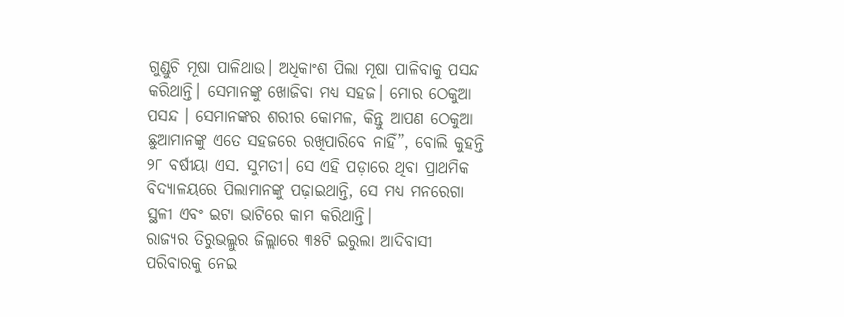ଗୁଣ୍ଡୁଚି ମୂଷା ପାଳିଥାଉ। ଅଧିକାଂଶ ପିଲା ମୂଷା ପାଳିବାକୁ ପସନ୍ଦ କରିଥାନ୍ତି। ସେମାନଙ୍କୁ ଖୋଜିବା ମଧ୍ୟ ସହଜ। ମୋର ଠେକୁଆ ପସନ୍ଦ । ସେମାନଙ୍କର ଶରୀର କୋମଳ, କିନ୍ତୁ ଆପଣ ଠେକୁଆ ଛୁଆମାନଙ୍କୁ ଏତେ ସହଜରେ ରଖିପାରିବେ ନାହିଁ”, ବୋଲି କୁହନ୍ତି ୨୮ ବର୍ଷୀୟା ଏସ. ସୁମତୀ। ସେ ଏହି ପଡ଼ାରେ ଥିବା ପ୍ରାଥମିକ ବିଦ୍ୟାଳୟରେ ପିଲାମାନଙ୍କୁ ପଢ଼ାଇଥାନ୍ତି, ସେ ମଧ୍ୟ ମନରେଗା ସ୍ଥଳୀ ଏବଂ ଇଟା ଭାଟିରେ କାମ କରିଥାନ୍ତି।
ରାଜ୍ୟର ତିରୁଭଲ୍ଲୁର ଜିଲ୍ଲାରେ ୩୫ଟି ଇରୁଲା ଆଦିବାସୀ ପରିବାରକୁ ନେଇ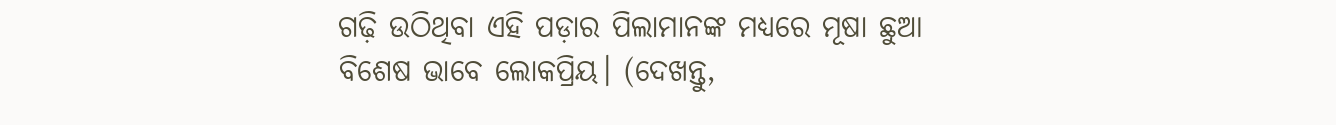ଗଢ଼ି ଉଠିଥିବା ଏହି ପଡ଼ାର ପିଲାମାନଙ୍କ ମଧ୍ୟରେ ମୂଷା ଛୁଆ ବିଶେଷ ଭାବେ ଲୋକପ୍ରିୟ। (ଦେଖନ୍ତୁ,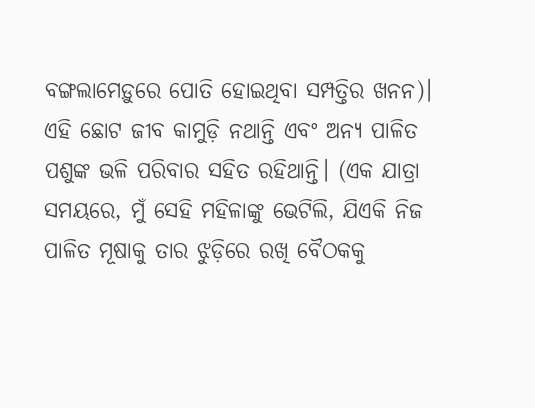ବଙ୍ଗଲାମେଡ଼ୁରେ ପୋତି ହୋଇଥିବା ସମ୍ପତ୍ତିର ଖନନ)। ଏହି ଛୋଟ ଜୀବ କାମୁଡ଼ି ନଥାନ୍ତି ଏବଂ ଅନ୍ୟ ପାଳିତ ପଶୁଙ୍କ ଭଳି ପରିବାର ସହିତ ରହିଥାନ୍ତି। (ଏକ ଯାତ୍ରା ସମୟରେ, ମୁଁ ସେହି ମହିଳାଙ୍କୁ ଭେଟିଲି, ଯିଏକି ନିଜ ପାଳିତ ମୂଷାକୁ ତାର ଝୁଡ଼ିରେ ରଖି ବୈଠକକୁ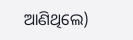ଆଣିଥିଲେ)